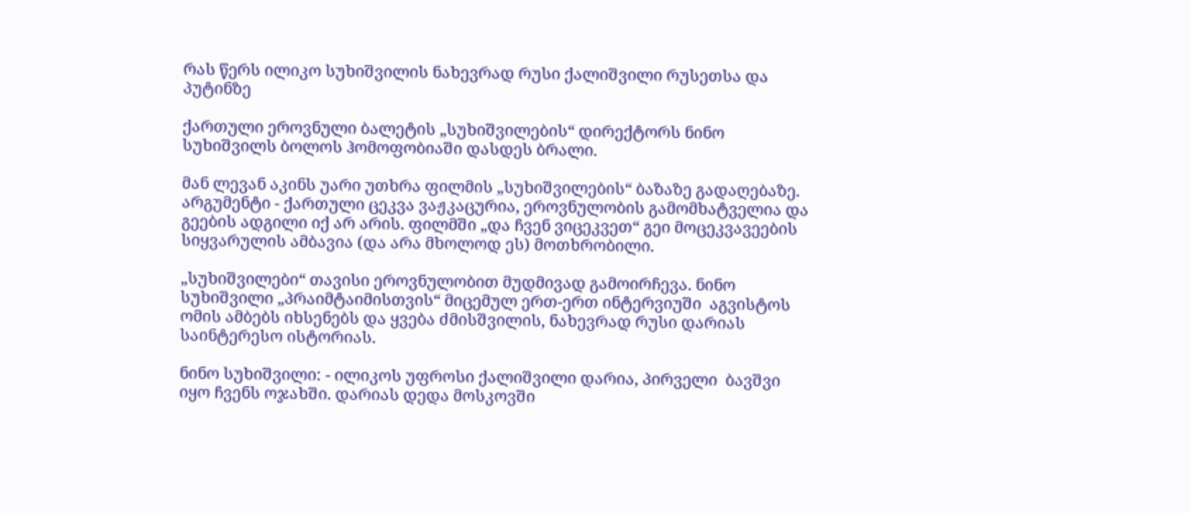რას წერს ილიკო სუხიშვილის ნახევრად რუსი ქალიშვილი რუსეთსა და პუტინზე

ქართული ეროვნული ბალეტის „სუხიშვილების“ დირექტორს ნინო სუხიშვილს ბოლოს ჰომოფობიაში დასდეს ბრალი.

მან ლევან აკინს უარი უთხრა ფილმის „სუხიშვილების“ ბაზაზე გადაღებაზე. არგუმენტი - ქართული ცეკვა ვაჟკაცურია, ეროვნულობის გამომხატველია და გეების ადგილი იქ არ არის. ფილმში „და ჩვენ ვიცეკვეთ“ გეი მოცეკვავეების სიყვარულის ამბავია (და არა მხოლოდ ეს) მოთხრობილი.

„სუხიშვილები“ თავისი ეროვნულობით მუდმივად გამოირჩევა. ნინო სუხიშვილი „პრაიმტაიმისთვის“ მიცემულ ერთ-ერთ ინტერვიუში  აგვისტოს ომის ამბებს იხსენებს და ყვება ძმისშვილის, ნახევრად რუსი დარიას საინტერესო ისტორიას.

ნინო სუხიშვილი: - ილიკოს უფროსი ქალიშვილი დარია, პირველი  ბავშვი იყო ჩვენს ოჯახში. დარიას დედა მოსკოვში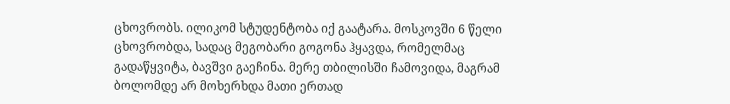ცხოვრობს. ილიკომ სტუდენტობა იქ გაატარა. მოსკოვში 6 წელი ცხოვრობდა, სადაც მეგობარი გოგონა ჰყავდა, რომელმაც გადაწყვიტა, ბავშვი გაეჩინა. მერე თბილისში ჩამოვიდა, მაგრამ ბოლომდე არ მოხერხდა მათი ერთად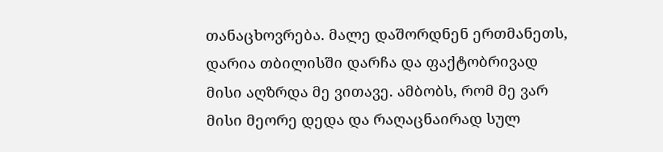თანაცხოვრება. მალე დაშორდნენ ერთმანეთს, დარია თბილისში დარჩა და ფაქტობრივად მისი აღზრდა მე ვითავე. ამბობს, რომ მე ვარ მისი მეორე დედა და რაღაცნაირად სულ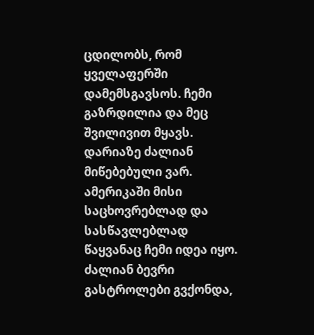ცდილობს, რომ ყველაფერში დამემსგავსოს. ჩემი გაზრდილია და მეც შვილივით მყავს. დარიაზე ძალიან მიწებებული ვარ. ამერიკაში მისი საცხოვრებლად და სასწავლებლად წაყვანაც ჩემი იდეა იყო. ძალიან ბევრი გასტროლები გვქონდა,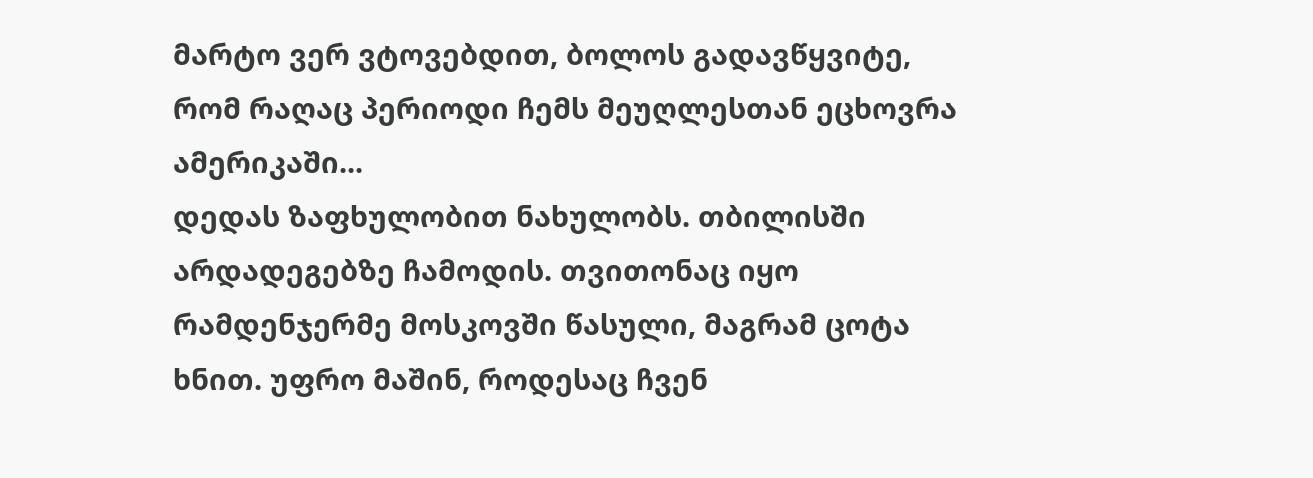მარტო ვერ ვტოვებდით, ბოლოს გადავწყვიტე, რომ რაღაც პერიოდი ჩემს მეუღლესთან ეცხოვრა ამერიკაში...
დედას ზაფხულობით ნახულობს. თბილისში არდადეგებზე ჩამოდის. თვითონაც იყო რამდენჯერმე მოსკოვში წასული, მაგრამ ცოტა ხნით. უფრო მაშინ, როდესაც ჩვენ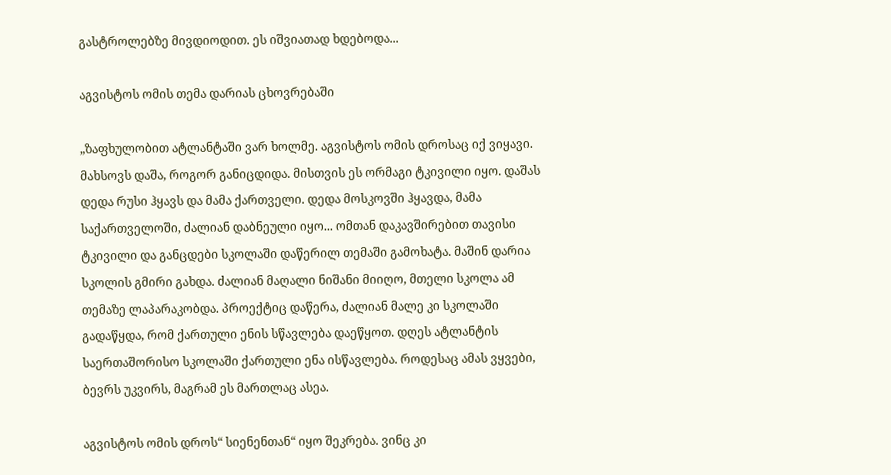გასტროლებზე მივდიოდით. ეს იშვიათად ხდებოდა...

აგვისტოს ომის თემა დარიას ცხოვრებაში

„ზაფხულობით ატლანტაში ვარ ხოლმე. აგვისტოს ომის დროსაც იქ ვიყავი. მახსოვს დაშა, როგორ განიცდიდა. მისთვის ეს ორმაგი ტკივილი იყო. დაშას დედა რუსი ჰყავს და მამა ქართველი. დედა მოსკოვში ჰყავდა, მამა საქართველოში, ძალიან დაბნეული იყო... ომთან დაკავშირებით თავისი ტკივილი და განცდები სკოლაში დაწერილ თემაში გამოხატა. მაშინ დარია სკოლის გმირი გახდა. ძალიან მაღალი ნიშანი მიიღო, მთელი სკოლა ამ თემაზე ლაპარაკობდა. პროექტიც დაწერა, ძალიან მალე კი სკოლაში გადაწყდა, რომ ქართული ენის სწავლება დაეწყოთ. დღეს ატლანტის საერთაშორისო სკოლაში ქართული ენა ისწავლება. როდესაც ამას ვყვები, ბევრს უკვირს, მაგრამ ეს მართლაც ასეა.

აგვისტოს ომის დროს“ სიენენთან“ იყო შეკრება. ვინც კი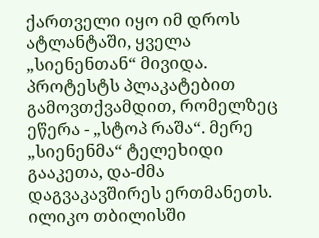ქართველი იყო იმ დროს ატლანტაში, ყველა „სიენენთან“ მივიდა. პროტესტს პლაკატებით გამოვთქვამდით, რომელზეც ეწერა - „სტოპ რაშა“. მერე „სიენენმა“ ტელეხიდი გააკეთა, და-ძმა დაგვაკავშირეს ერთმანეთს. ილიკო თბილისში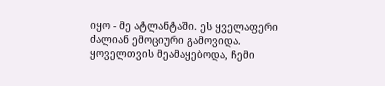იყო - მე ატლანტაში. ეს ყველაფერი ძალიან ემოციური გამოვიდა. ყოველთვის მეამაყებოდა, ჩემი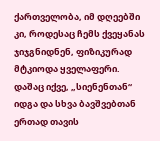ქართველობა, იმ დღეებში კი, როდესაც ჩემს ქვეყანას ჯიჯგნიდნენ, ფიზიკურად მტკიოდა ყველაფერი. დაშაც იქვე, „სიენენთან“ იდგა და სხვა ბავშვებთან ერთად თავის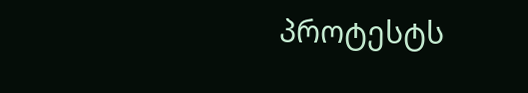პროტესტს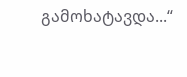გამოხატავდა...“